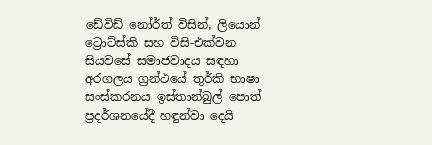ඩේවිඩ් නෝර්ත් විසින්, ලියොන් ට්‍රොට්ස්කි සහ විසි-එක්වන සියවසේ සමාජවාදය සඳහා අරගලය ග්‍රන්ථයේ තුර්කි භාෂා සංස්කරනය ඉස්තාන්බුල් පොත් ප්‍රදර්ශනයේදී හඳුන්වා දෙයි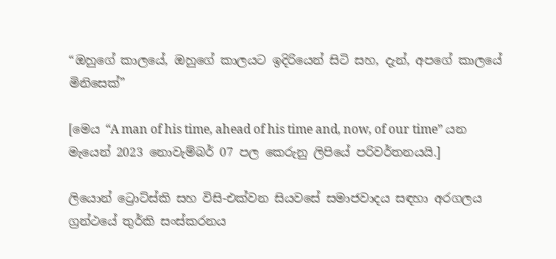“ඔහුගේ කාලයේ, ඔහුගේ කාලයට ඉදිරියෙන් සිටි සහ, දැන්, අපගේ කාලයේ මිනිසෙක්”

[මෙය “A man of his time, ahead of his time and, now, of our time” යන මැයෙන් 2023 නොවැම්බර් 07 පල කෙරුනු ලිපියේ පරිවර්තනයයි.]

ලියොන් ට්‍රොට්ස්කි සහ විසි-එක්වන සියවසේ සමාජවාදය සඳහා අරගලය ග්‍රන්ථයේ තුර්කි සංස්කරනය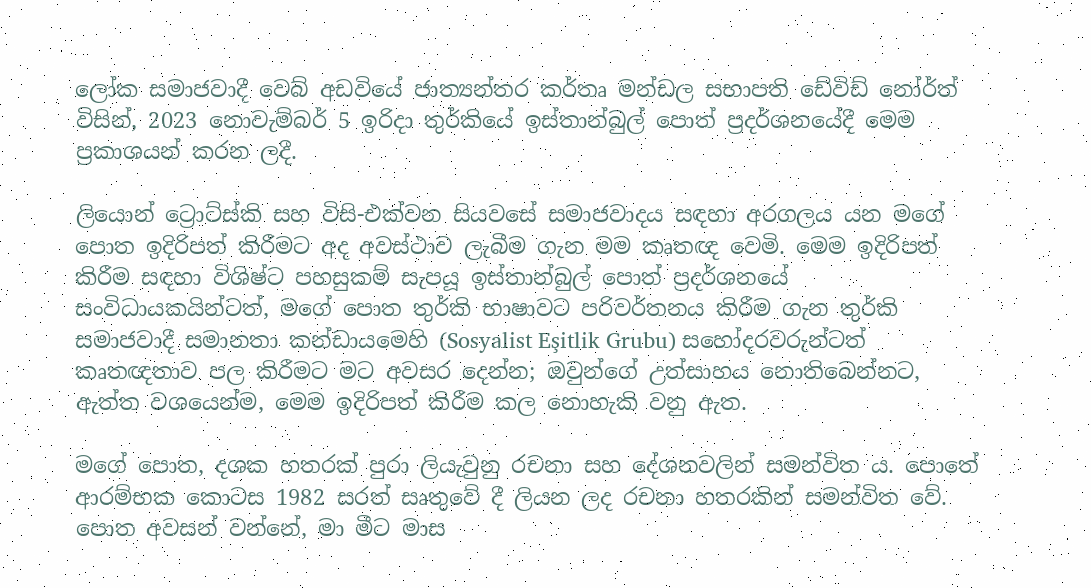ලෝක සමාජවාදී වෙබ් අඩවියේ ජාත්‍යන්තර කර්තෘ මන්ඩල සභාපති ඩේවිඩ් නෝර්ත් විසින්, 2023 නොවැම්බර් 5 ඉරිදා තුර්කියේ ඉස්තාන්බුල් පොත් ප්‍රදර්ශනයේදී මෙම ප්‍රකාශයන් කරන ලදී.

ලියොන් ට්‍රොට්ස්කි සහ විසි-එක්වන සියවසේ සමාජවාදය සඳහා අරගලය යන මගේ පොත ඉදිරිපත් කිරීමට අද අවස්ථාව ලැබීම ගැන මම කෘතඥ වෙමි. මෙම ඉදිරිපත් කිරීම සඳහා විශිෂ්ට පහසුකම් සැපයූ ඉස්තාන්බුල් පොත් ප්‍රදර්ශනයේ සංවිධායකයින්ටත්, මගේ පොත තුර්කි භාෂාවට පරිවර්තනය කිරීම ගැන තුර්කි සමාජවාදී සමානතා කන්ඩායමෙහි (Sosyalist Eşitlik Grubu) සහෝදරවරුන්ටත් කෘතඥතාව පල කිරීමට මට අවසර දෙන්න; ඔවුන්ගේ උත්සාහය නොතිබෙන්නට, ඇත්ත වශයෙන්ම, මෙම ඉදිරිපත් කිරීම කල නොහැකි වනු ඇත.

මගේ පොත, දශක හතරක් පුරා ලියැවුනු රචනා සහ දේශනවලින් සමන්විත ය. පොතේ ආරම්භක කොටස 1982 සරත් සෘතුවේ දී ලියන ලද රචනා හතරකින් සමන්විත වේ. පොත අවසන් වන්නේ, මා මීට මාස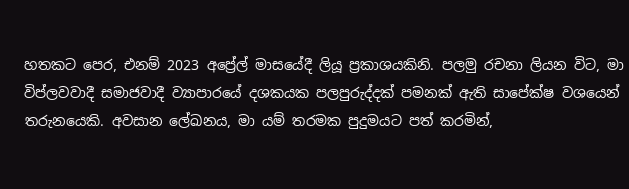හතකට පෙර, එනම් 2023 අප්‍රේල් මාසයේදී ලියූ ප්‍රකාශයකිනි. පලමු රචනා ලියන විට, මා විප්ලවවාදී සමාජවාදී ව්‍යාපාරයේ දශකයක පලපුරුද්දක් පමනක් ඇති සාපේක්ෂ වශයෙන් තරුනයෙකි. අවසාන ලේඛනය, මා යම් තරමක පුදුමයට පත් කරමින්,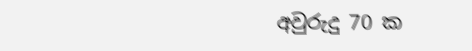අවුරුදු 70 ක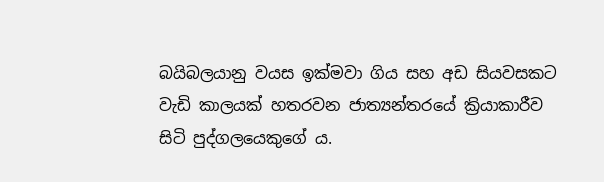බයිබලයානු වයස ඉක්මවා ගිය සහ අඩ සියවසකට වැඩි කාලයක් හතරවන ජාත්‍යන්තරයේ ක්‍රියාකාරීව සිටි පුද්ගලයෙකුගේ ය.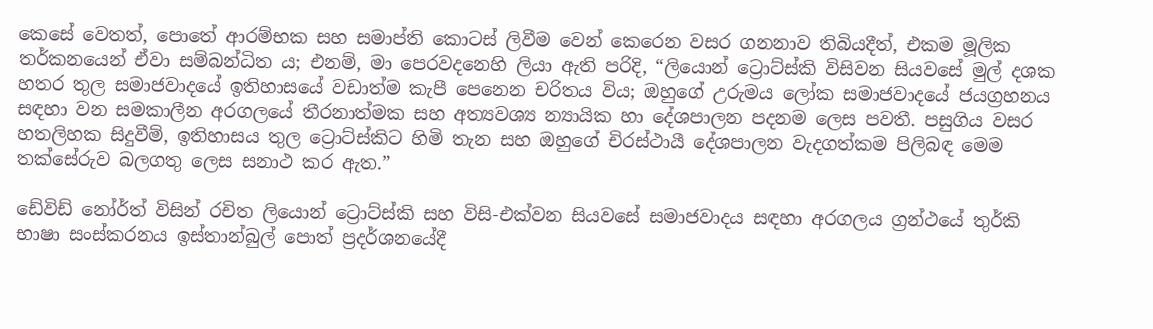කෙසේ වෙතත්, පොතේ ආරම්භක සහ සමාප්ති කොටස් ලිවීම වෙන් කෙරෙන වසර ගනනාව තිබියදීත්, එකම මූලික තර්කනයෙන් ඒවා සම්බන්ධිත ය; එනම්, මා පෙරවදනෙහි ලියා ඇති පරිදි, “ලියොන් ට්‍රොට්ස්කි විසිවන සියවසේ මුල් දශක හතර තුල සමාජවාදයේ ඉතිහාසයේ වඩාත්ම කැපී පෙනෙන චරිතය විය; ඔහුගේ උරුමය ලෝක සමාජවාදයේ ජයග්‍රහනය සඳහා වන සමකාලීන අරගලයේ තීරනාත්මක සහ අත්‍යවශ්‍ය න්‍යායික හා දේශපාලන පදනම ලෙස පවතී. පසුගිය වසර හතලිහක සිදුවීම්, ඉතිහාසය තුල ට්‍රොට්ස්කිට හිමි තැන සහ ඔහුගේ චිරස්ථායී දේශපාලන වැදගත්කම පිලිබඳ මෙම තක්සේරුව බලගතු ලෙස සනාථ කර ඇත.”

ඩේවිඩ් නෝර්ත් විසින් රචිත ලියොන් ට්‍රොට්ස්කි සහ විසි-එක්වන සියවසේ සමාජවාදය සඳහා අරගලය ග්‍රන්ථයේ තුර්කි භාෂා සංස්කරනය ඉස්තාන්බුල් පොත් ප්‍රදර්ශනයේදී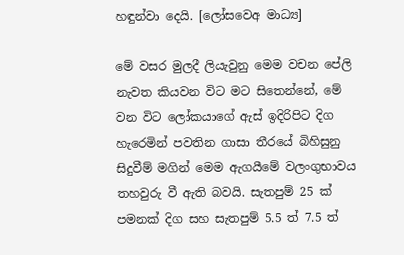හඳුන්වා දෙයි. [ලෝසවෙඅ මාධ්‍ය]

මේ වසර මුලදී ලියැවුනු මෙම වචන පේලි නැවත කියවන විට මට සිතෙන්නේ, මේ වන විට ලෝකයාගේ ඇස් ඉදිරිපිට දිග හැරෙමින් පවතින ගාසා තීරයේ බිහිසුනු සිදුවීම් මගින් මෙම ඇගයීමේ වලංගුභාවය තහවුරු වී ඇති බවයි. සැතපුම් 25 ක් පමනක් දිග සහ සැතපුම් 5.5 ත් 7.5 ත්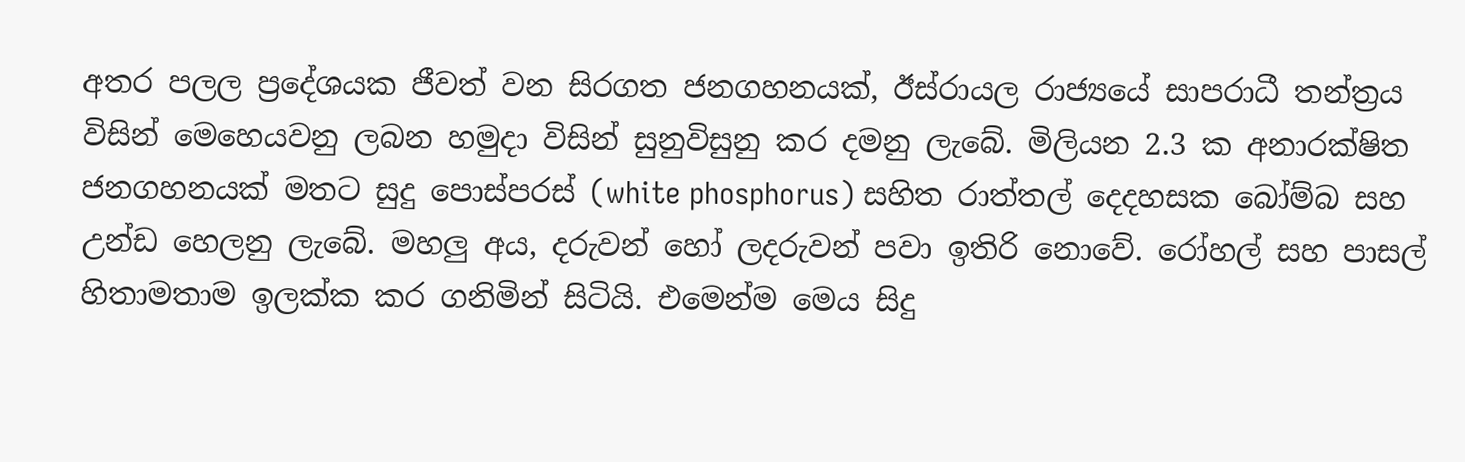අතර පලල ප්‍රදේශයක ජීවත් වන සිරගත ජනගහනයක්, ඊස්රායල රාජ්‍යයේ සාපරාධී තන්ත්‍රය විසින් මෙහෙයවනු ලබන හමුදා විසින් සුනුවිසුනු කර දමනු ලැබේ. මිලියන 2.3 ක අනාරක්ෂිත ජනගහනයක් මතට සුදු පොස්පරස් (white phosphorus) සහිත රාත්තල් දෙදහසක බෝම්බ සහ උන්ඩ හෙලනු ලැබේ. මහලු අය, දරුවන් හෝ ලදරුවන් පවා ඉතිරි නොවේ. රෝහල් සහ පාසල් හිතාමතාම ඉලක්ක කර ගනිමින් සිටියි. එමෙන්ම මෙය සිදු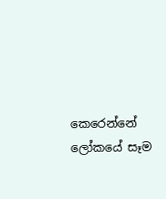කෙරෙන්නේ ලෝකයේ සෑම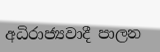අධිරාජ්‍යවාදී පාලන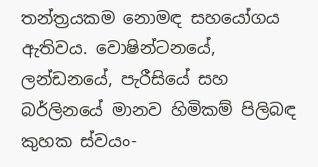තන්ත්‍රයකම නොමඳ සහයෝගය ඇතිවය. වොෂින්ටනයේ, ලන්ඩනයේ, පැරීසියේ සහ බර්ලිනයේ මානව හිමිකම් පිලිබඳ කුහක ස්වයං-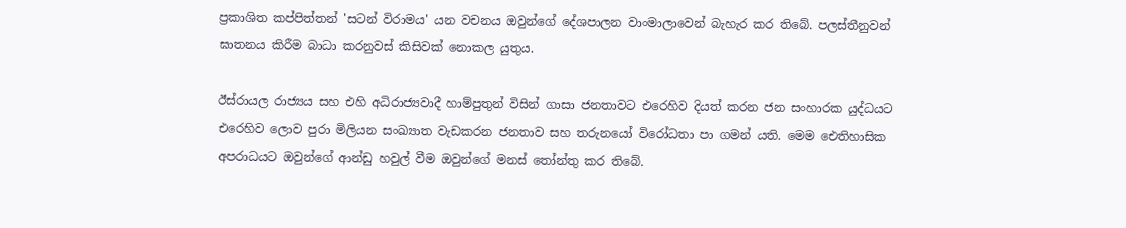ප්‍රකාශිත කප්පිත්තන් 'සටන් විරාමය' යන වචනය ඔවුන්ගේ දේශපාලන වාංමාලාවෙන් බැහැර කර තිබේ. පලස්තීනුවන් ඝාතනය කිරීම බාධා කරනුවස් කිසිවක් නොකල යුතුය.

ඊස්රායල රාජ්‍යය සහ එහි අධිරාජ්‍යවාදී හාම්පුතුන් විසින් ගාසා ජනතාවට එරෙහිව දියත් කරන ජන සංහාරක යුද්ධයට එරෙහිව ලොව පුරා මිලියන සංඛ්‍යාත වැඩකරන ජනතාව සහ තරුනයෝ විරෝධතා පා ගමන් යති. මෙම ඓතිහාසික අපරාධයට ඔවුන්ගේ ආන්ඩු හවුල් වීම ඔවුන්ගේ මනස් තෝන්තු කර තිබේ.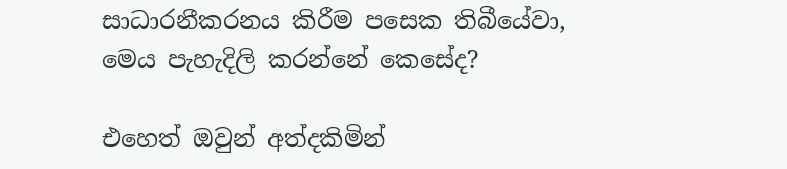සාධාරනීකරනය කිරීම පසෙක තිබීයේවා, මෙය පැහැදිලි කරන්නේ කෙසේද?

එහෙත් ඔවුන් අත්දකිමින්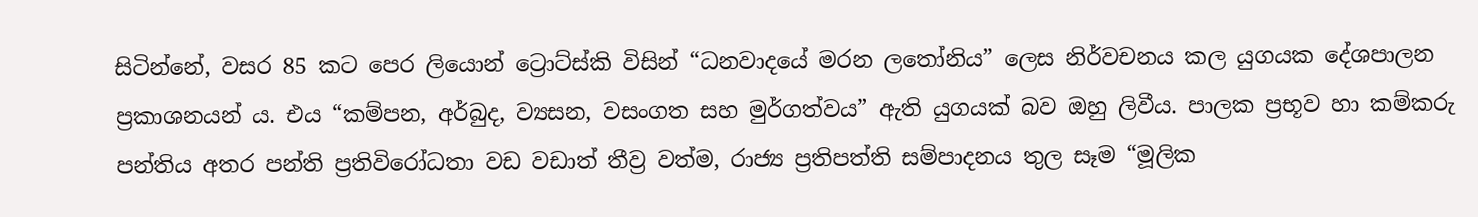සිටින්නේ, වසර 85 කට පෙර ලියොන් ට්‍රොට්ස්කි විසින් “ධනවාදයේ මරන ලතෝනිය” ලෙස නිර්වචනය කල යුගයක දේශපාලන ප්‍රකාශනයන් ය. එය “කම්පන, අර්බුද, ව්‍යසන, වසංගත සහ මුර්ගත්වය” ඇති යුගයක් බව ඔහු ලිවීය. පාලක ප්‍රභූව හා කම්කරු පන්තිය අතර පන්ති ප්‍රතිවිරෝධතා වඩ වඩාත් තීව්‍ර වත්ම, රාජ්‍ය ප්‍රතිපත්ති සම්පාදනය තුල සෑම “මූලික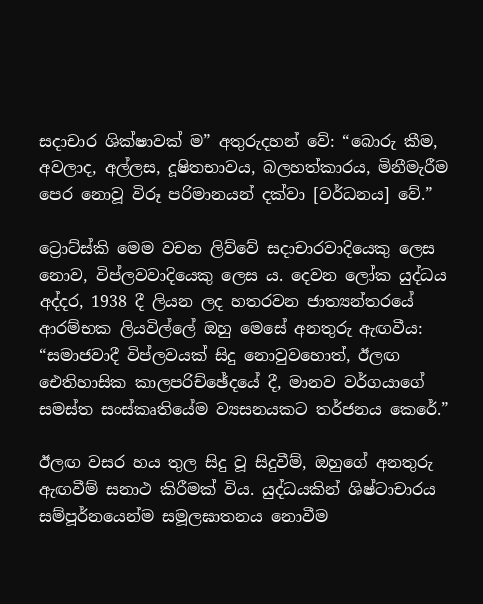සදාචාර ශික්ෂාවක් ම” අතුරුදහන් වේ: “බොරු කීම, අවලාද, අල්ලස, දූෂිතභාවය, බලහත්කාරය, මිනීමැරීම පෙර නොවූ විරූ පරිමානයන් දක්වා [වර්ධනය] වේ.”

ට්‍රොට්ස්කි මෙම වචන ලිව්වේ සදාචාරවාදියෙකු ලෙස නොව, විප්ලවවාදියෙකු ලෙස ය. දෙවන ලෝක යුද්ධය අද්දර, 1938 දී ලියන ලද හතරවන ජාත්‍යන්තරයේ ආරම්භක ලියවිල්ලේ ඔහු මෙසේ අනතුරු ඇඟවීය: “සමාජවාදී විප්ලවයක් සිදු නොවුවහොත්, ඊලඟ ඓතිහාසික කාලපරිච්ඡේදයේ දී, මානව වර්ගයාගේ සමස්ත සංස්කෘතියේම ව්‍යසනයකට තර්ජනය කෙරේ.”

ඊලඟ වසර හය තුල සිදු වූ සිදුවීම්, ඔහුගේ අනතුරු ඇඟවීම් සනාථ කිරීමක් විය. යුද්ධයකින් ශිෂ්ටාචාරය සම්පූර්නයෙන්ම සමූලඝාතනය නොවීම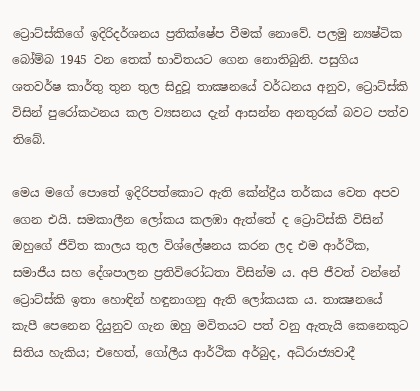ට්‍රොට්ස්කිගේ ඉදිරිදර්ශනය ප්‍රතික්ෂේප වීමක් නොවේ. පලමු න්‍යෂ්ටික බෝම්බ 1945 වන තෙක් භාවිතයට ගෙන නොතිබුනි. පසුගිය ශතවර්ෂ කාර්තු තුන තුල සිදුවූ තාක්‍ෂනයේ වර්ධනය අනුව, ට්‍රොට්ස්කි විසින් පුරෝකථනය කල ව්‍යසනය දැන් ආසන්න අනතුරක් බවට පත්ව තිබේ.

මෙය මගේ පොතේ ඉදිරිපත්කොට ඇති කේන්ද්‍රීය තර්කය වෙත අපව ගෙන එයි. සමකාලීන ලෝකය කලඹා ඇත්තේ ද ට්‍රොට්ස්කි විසින් ඔහුගේ ජීවිත කාලය තුල විශ්ලේෂනය කරන ලද එම ආර්ථික, සමාජීය සහ දේශපාලන ප්‍රතිවිරෝධතා විසින්ම ය. අපි ජීවත් වන්නේ ට්‍රොට්ස්කි ඉතා හොඳින් හඳුනාගනු ඇති ලෝකයක ය. තාක්‍ෂනයේ කැපී පෙනෙන දියුනුව ගැන ඔහු මවිතයට පත් වනු ඇතැයි කෙනෙකුට සිතිය හැකිය; එහෙත්, ගෝලීය ආර්ථික අර්බුද, අධිරාජ්‍යවාදී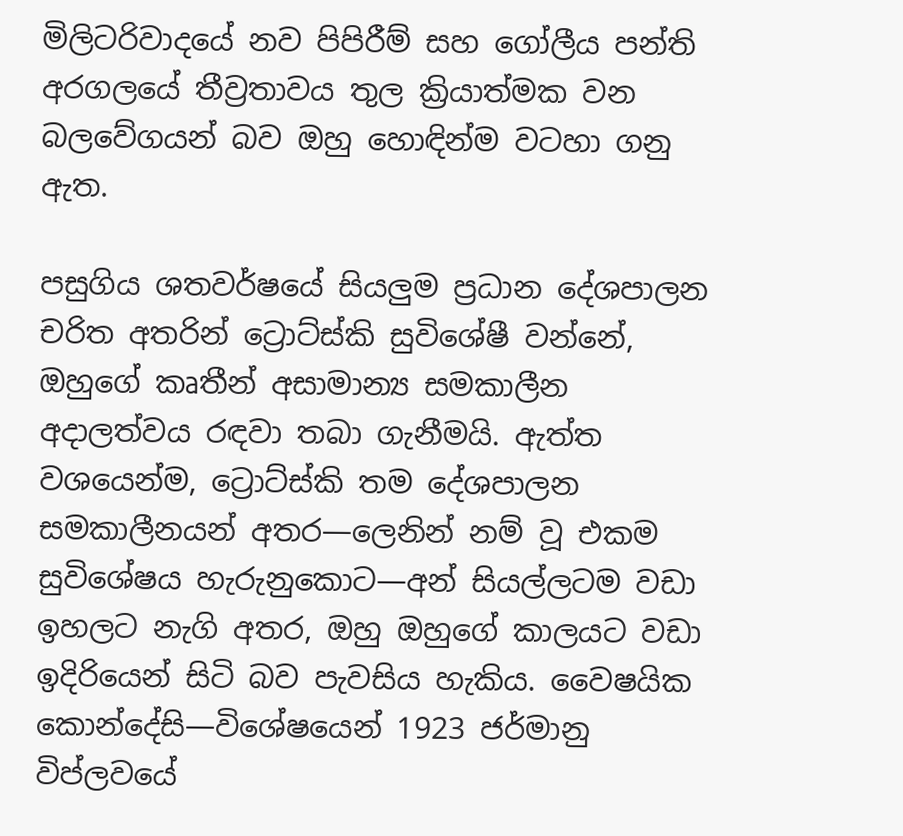මිලිටරිවාදයේ නව පිපිරීම් සහ ගෝලීය පන්ති අරගලයේ තීව්‍රතාවය තුල ක්‍රියාත්මක වන බලවේගයන් බව ඔහු හොඳින්ම වටහා ගනු ඇත.

පසුගිය ශතවර්ෂයේ සියලුම ප්‍රධාන දේශපාලන චරිත අතරින් ට්‍රොට්ස්කි සුවිශේෂී වන්නේ, ඔහුගේ කෘතීන් අසාමාන්‍ය සමකාලීන අදාලත්වය රඳවා තබා ගැනීමයි. ඇත්ත වශයෙන්ම, ට්‍රොට්ස්කි තම දේශපාලන සමකාලීනයන් අතර—ලෙනින් නම් වූ එකම සුවිශේෂය හැරුනුකොට—අන් සියල්ලටම වඩා ඉහලට නැගි අතර, ඔහු ඔහුගේ කාලයට වඩා ඉදිරියෙන් සිටි බව පැවසිය හැකිය. වෛෂයික කොන්දේසි—විශේෂයෙන් 1923 ජර්මානු විප්ලවයේ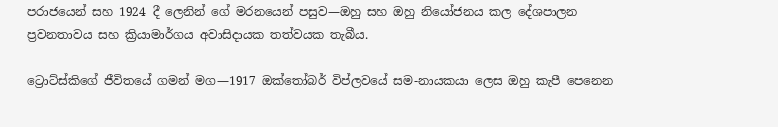පරාජයෙන් සහ 1924 දී ලෙනින් ගේ මරනයෙන් පසුව—ඔහු සහ ඔහු නියෝජනය කල දේශපාලන ප්‍රවනතාවය සහ ක්‍රියාමාර්ගය අවාසිදායක තත්වයක තැබීය.

ට්‍රොට්ස්කිගේ ජීවිතයේ ගමන් මග—1917 ඔක්තෝබර් විප්ලවයේ සම-නායකයා ලෙස ඔහු කැපී පෙනෙන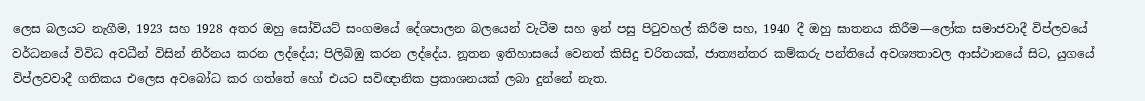ලෙස බලයට නැගීම, 1923 සහ 1928 අතර ඔහු සෝවියට් සංගමයේ දේශපාලන බලයෙන් වැටීම සහ ඉන් පසු පිටුවහල් කිරීම සහ, 1940 දී ඔහු ඝාතනය කිරීම—ලෝක සමාජවාදී විප්ලවයේ වර්ධනයේ විවිධ අවධීන් විසින් නිර්නය කරන ලද්දේය; පිලිබිඹු කරන ලද්දේය. නූතන ඉතිහාසයේ වෙනත් කිසිදු චරිතයක්, ජාත්‍යන්තර කම්කරු පන්තියේ අවශ්‍යතාවල ආස්ථානයේ සිට, යුගයේ විප්ලවවාදී ගතිකය එලෙස අවබෝධ කර ගත්තේ හෝ එයට සවිඥානික ප්‍රකාශනයක් ලබා දුන්නේ නැත.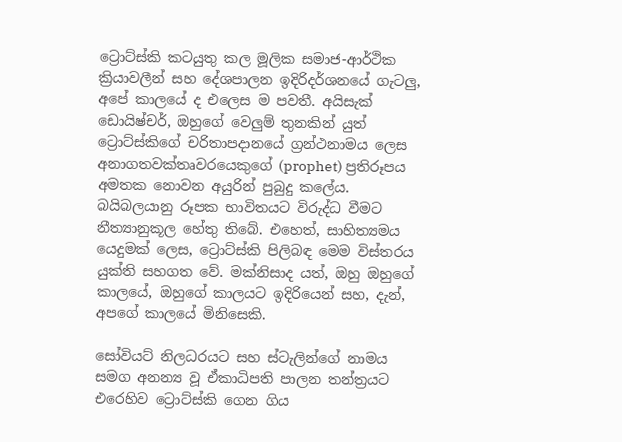ට්‍රොට්ස්කි කටයුතු කල මූලික සමාජ-ආර්ථික ක්‍රියාවලීන් සහ දේශපාලන ඉදිරිදර්ශනයේ ගැටලු, අපේ කාලයේ ද එලෙස ම පවතී. අයිසැක් ඩොයිෂ්චර්, ඔහුගේ වෙලුම් තුනකින් යුත් ට්‍රොට්ස්කිගේ චරිතාපදානයේ ග්‍රන්ථනාමය ලෙස අනාගතවක්තෘවරයෙකුගේ (prophet) ප්‍රතිරූපය අමතක නොවන අයුරින් පුබුදු කලේය. බයිබලයානු රූපක භාවිතයට විරුද්ධ වීමට නීත්‍යානුකූල හේතු තිබේ. එහෙත්, සාහිත්‍යමය යෙදුමක් ලෙස, ට්‍රොට්ස්කි පිලිබඳ මෙම විස්තරය යුක්ති සහගත වේ. මක්නිසාද යත්, ඔහු ඔහුගේ කාලයේ, ඔහුගේ කාලයට ඉදිරියෙන් සහ, දැන්, අපගේ කාලයේ මිනිසෙකි.

සෝවියට් නිලධරයට සහ ස්ටැලින්ගේ නාමය සමග අනන්‍ය වූ ඒකාධිපති පාලන තන්ත්‍රයට එරෙහිව ට්‍රොට්ස්කි ගෙන ගිය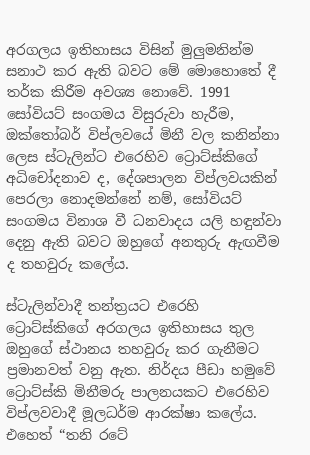අරගලය ඉතිහාසය විසින් මුලුමනින්ම සනාථ කර ඇති බවට මේ මොහොතේ දී තර්ක කිරීම අවශ්‍ය නොවේ. 1991 සෝවියට් සංගමය විසුරුවා හැරීම, ඔක්තෝබර් විප්ලවයේ මිනී වල කනින්නා ලෙස ස්ටැලින්ට එරෙහිව ට්‍රොට්ස්කිගේ අධිචෝදනාව ද, දේශපාලන විප්ලවයකින් පෙරලා නොදමන්නේ නම්, සෝවියට් සංගමය විනාශ වී ධනවාදය යලි හඳුන්වා දෙනු ඇති බවට ඔහුගේ අනතුරු ඇඟවීම ද තහවුරු කලේය.

ස්ටැලින්වාදී තන්ත්‍රයට එරෙහි ට්‍රොට්ස්කිගේ අරගලය ඉතිහාසය තුල ඔහුගේ ස්ථානය තහවුරු කර ගැනීමට ප්‍රමානවත් වනු ඇත. නිර්දය පීඩා හමුවේ ට්‍රොට්ස්කි මිනීමරු පාලනයකට එරෙහිව විප්ලවවාදී මූලධර්ම ආරක්ෂා කලේය. එහෙත් “තනි රටේ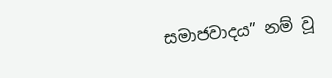සමාජවාදය” නම් වූ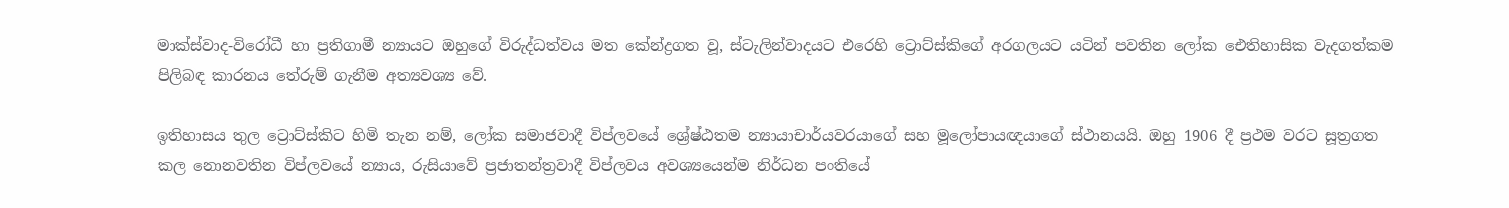මාක්ස්වාද-විරෝධී හා ප්‍රතිගාමී න්‍යායට ඔහුගේ විරුද්ධත්වය මත කේන්ද්‍රගත වූ, ස්ටැලින්වාදයට එරෙහි ට්‍රොට්ස්කිගේ අරගලයට යටින් පවතින ලෝක ඓතිහාසික වැදගත්කම පිලිබඳ කාරනය තේරුම් ගැනීම අත්‍යවශ්‍ය වේ.

ඉතිහාසය තුල ට්‍රොට්ස්කිට හිමි තැන නම්, ලෝක සමාජවාදී විප්ලවයේ ශ්‍රේෂ්ඨතම න්‍යායාචාර්යවරයාගේ සහ මූලෝපායඥයාගේ ස්ථානයයි. ඔහු 1906 දී ප්‍රථම වරට සූත්‍රගත කල නොනවතින විප්ලවයේ න්‍යාය, රුසියාවේ ප්‍රජාතන්ත්‍රවාදී විප්ලවය අවශ්‍යයෙන්ම නිර්ධන පංතියේ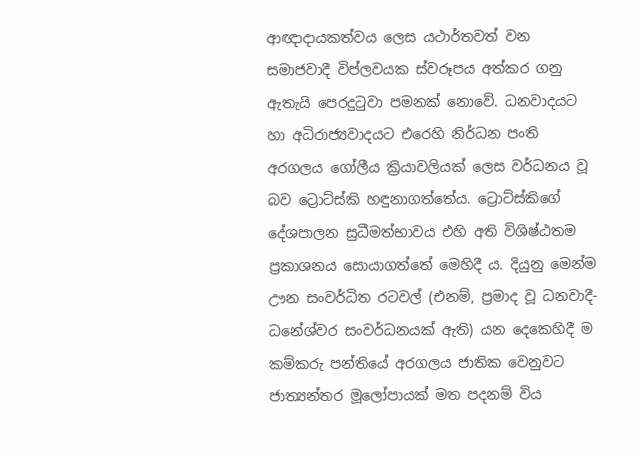ආඥාදායකත්වය ලෙස යථාර්තවත් වන සමාජවාදී විප්ලවයක ස්වරූපය අත්කර ගනු ඇතැයි පෙරදුටුවා පමනක් නොවේ. ධනවාදයට හා අධිරාජ්‍යවාදයට එරෙහි නිර්ධන පංති අරගලය ගෝලීය ක්‍රියාවලියක් ලෙස වර්ධනය වූ බව ට්‍රොට්ස්කි හඳුනාගත්තේය. ට්‍රොට්ස්කිගේ දේශපාලන සුධීමත්භාවය එහි අති විශිෂ්ඨතම ප්‍රකාශනය සොයාගත්තේ මෙහිදී ය. දියුනු මෙන්ම ඌන සංවර්ධිත රටවල් (එනම්, ප්‍රමාද වූ ධනවාදී-ධනේශ්වර සංවර්ධනයක් ඇති) යන දෙකෙහිදී ම කම්කරු පන්තියේ අරගලය ජාතික වෙනුවට ජාත්‍යන්තර මූලෝපායක් මත පදනම් විය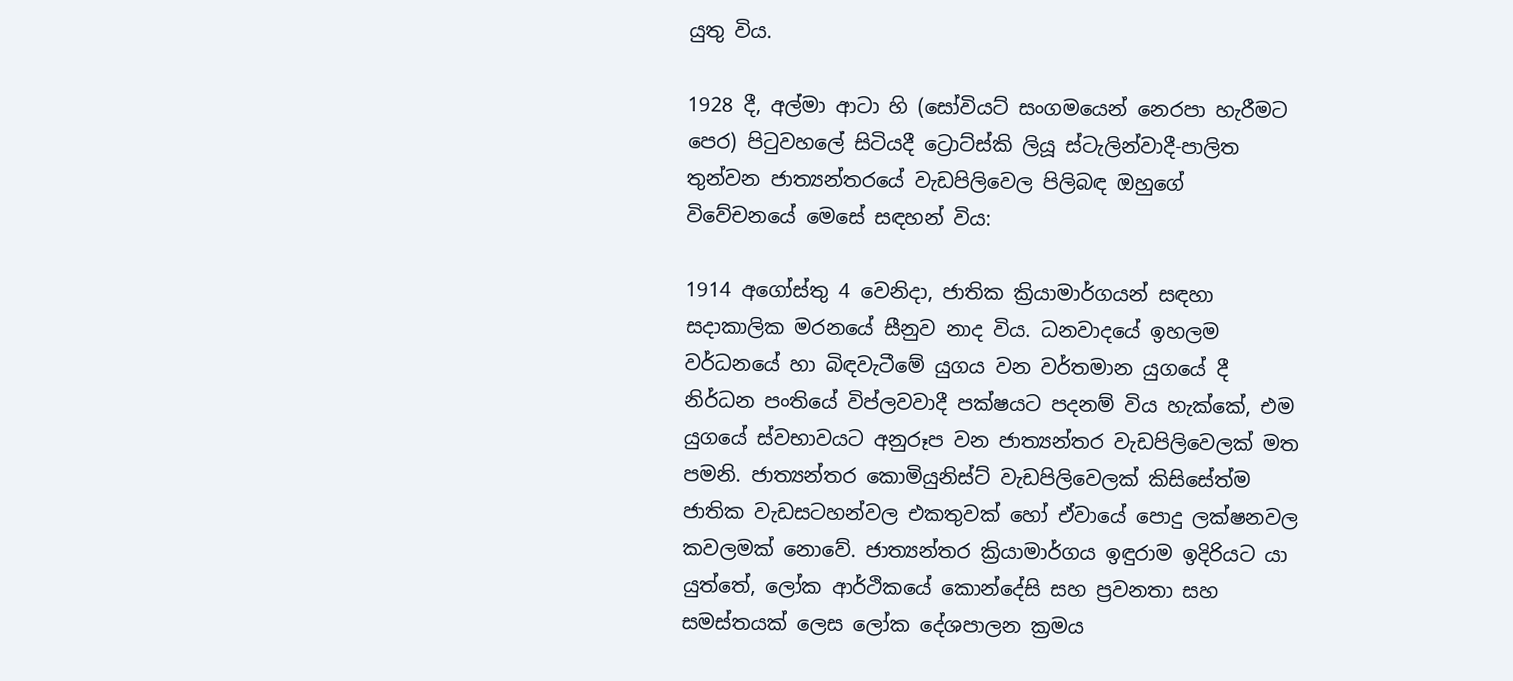යුතු විය.

1928 දී, අල්මා ආටා හි (සෝවියට් සංගමයෙන් නෙරපා හැරීමට පෙර) පිටුවහලේ සිටියදී ට්‍රොට්ස්කි ලියූ ස්ටැලින්වාදී-පාලිත තුන්වන ජාත්‍යන්තරයේ වැඩපිලිවෙල පිලිබඳ ඔහුගේ විවේචනයේ මෙසේ සඳහන් විය:

1914 අගෝස්තු 4 වෙනිදා, ජාතික ක්‍රියාමාර්ගයන් සඳහා සදාකාලික මරනයේ සීනුව නාද විය. ධනවාදයේ ඉහලම වර්ධනයේ හා බිඳවැටීමේ යුගය වන වර්තමාන යුගයේ දී නිර්ධන පංතියේ විප්ලවවාදී පක්ෂයට පදනම් විය හැක්කේ, එම යුගයේ ස්වභාවයට අනුරූප වන ජාත්‍යන්තර වැඩපිලිවෙලක් මත පමනි. ජාත්‍යන්තර කොමියුනිස්ට් වැඩපිලිවෙලක් කිසිසේත්ම ජාතික වැඩසටහන්වල එකතුවක් හෝ ඒවායේ පොදු ලක්ෂනවල කවලමක් නොවේ. ජාත්‍යන්තර ක්‍රියාමාර්ගය ඉඳුරාම ඉදිරියට යා යුත්තේ, ලෝක ආර්ථිකයේ කොන්දේසි සහ ප්‍රවනතා සහ සමස්තයක් ලෙස ලෝක දේශපාලන ක්‍රමය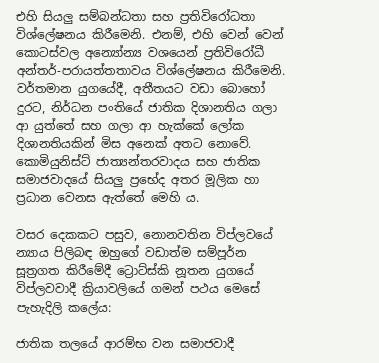එහි සියලු සම්බන්ධතා සහ ප්‍රතිවිරෝධතා විශ්ලේෂනය කිරීමෙනි. එනම්, එහි වෙන් වෙන් කොටස්වල අන්‍යෝන්‍ය වශයෙන් ප්‍රතිවිරෝධී අන්තර්-පරායත්තතාවය විශ්ලේෂනය කිරීමෙනි. වර්තමාන යුගයේදී, අතීතයට වඩා බොහෝ දුරට, නිර්ධන පංතියේ ජාතික දිශානතිය ගලා ආ යුත්තේ සහ ගලා ආ හැක්කේ ලෝක දිශානතියකින් මිස අනෙක් අතට නොවේ. කොමියුනිස්ට් ජාත්‍යන්තරවාදය සහ ජාතික සමාජවාදයේ සියලු ප්‍රභේද අතර මූලික හා ප්‍රධාන වෙනස ඇත්තේ මෙහි ය.

වසර දෙකකට පසුව, නොනවතින විප්ලවයේ න්‍යාය පිලිබඳ ඔහුගේ වඩාත්ම සම්පූර්න සූත්‍රගත කිරීමේදී ට්‍රොට්ස්කි නූතන යුගයේ විප්ලවවාදී ක්‍රියාවලියේ ගමන් පථය මෙසේ පැහැදිලි කලේය:

ජාතික තලයේ ආරම්භ වන සමාජවාදී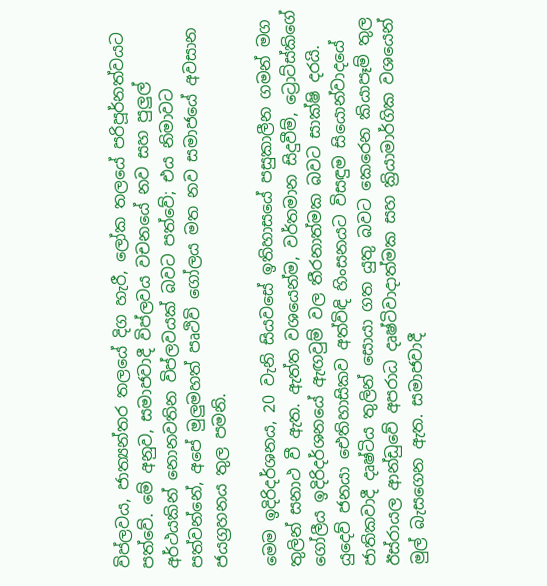විප්ලවය, ජාත්‍යන්තර තලයේ දිග හැරී, ලෝක තලයේ පරිපූර්නත්වයට පත්වේ. මේ අනුව, සමාජවාදී විප්ලවය වචනයේ නව සහ පුලුල් අර්ථයකින් නොනවතින විප්ලවයක් බවට පත්වේ; එය නිමාවට පත්වන්නේ, අපේ මුලුමහත් පෘථිවි ගෝලය මත නව සමාජයේ අවසාන ජයග්‍රහනය තුල පමනි.

මෙම ඉදිරිදර්ශනය, 20 වැනි සියවසේ ඉතිහාසයේ පසුකාලීන ගමන් මග තුලින් සනාථ වී ඇත. ඇත්ත වශයෙන්ම, වර්තමාන සිදුවීම්, ට්‍රොට්ස්කිගේ ගෝලීය ඉදිරිදර්ශනයේ ඇඟවුම් වල තීරනාත්මක බවට සාක්ෂි දරයි. යුදෙව් ජනයා ඓතිහාසිකව අත්විඳි හිංසනයට විසඳුම සියොන්වාදයේ ජාතිකවාදී දෘෂ්ටිය තුලින් සොයා ගත යුතු බවට කෙරෙන කියාපෑම් තුල ඊස්රායල ආන්ඩුවේ අපරාධ දෘෂ්ටිවාදාත්මක සහ ක්‍රියාමාර්ගික වශයෙන් මුල් බැසගෙන ඇත. සමාජවාදී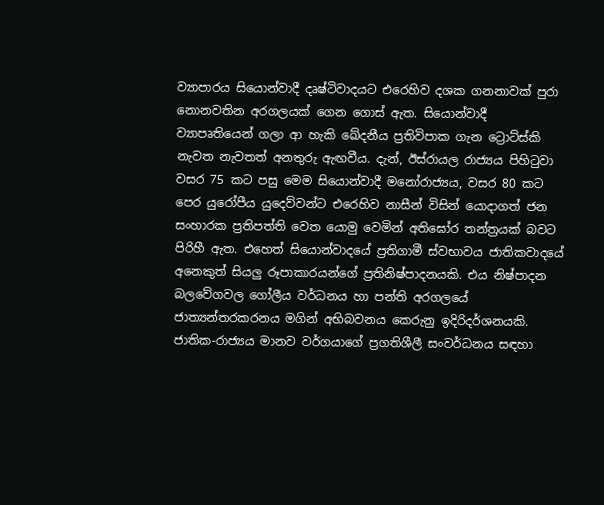ව්‍යාපාරය සියොන්වාදී දෘෂ්ටිවාදයට එරෙහිව දශක ගනනාවක් පුරා නොනවතින අරගලයක් ගෙන ගොස් ඇත. සියොන්වාදී ව්‍යාපෘතියෙන් ගලා ආ හැකි ඛේදනීය ප්‍රතිවිපාක ගැන ට්‍රොට්ස්කි නැවත නැවතත් අනතුරු ඇඟවීය. දැන්, ඊස්රායල රාජ්‍යය පිහිටුවා වසර 75 කට පසු මෙම සියොන්වාදී මනෝරාජ්‍යය, වසර 80 කට පෙර යුරෝපීය යුදෙව්වන්ට එරෙහිව නාසීන් විසින් යොදාගත් ජන සංහාරක ප්‍රතිපත්ති වෙත යොමු වෙමින් අතිඝෝර තන්ත්‍රයක් බවට පිරිහී ඇත. එහෙත් සියොන්වාදයේ ප්‍රතිගාමී ස්වභාවය ජාතිකවාදයේ අනෙකුත් සියලු රූපාකාරයන්ගේ ප්‍රතිනිෂ්පාදනයකි. එය නිෂ්පාදන බලවේගවල ගෝලීය වර්ධනය හා පන්ති අරගලයේ ජාත්‍යන්තරකරනය මගින් අභිබවනය කෙරුනු ඉදිරිදර්ශනයකි. ජාතික-රාජ්‍යය මානව වර්ගයාගේ ප්‍රගතිශීලී සංවර්ධනය සඳහා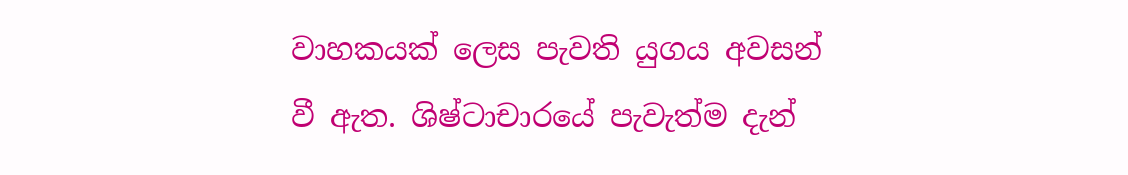වාහකයක් ලෙස පැවති යුගය අවසන් වී ඇත. ශිෂ්ටාචාරයේ පැවැත්ම දැන්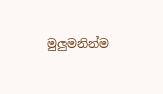මුලුමනින්ම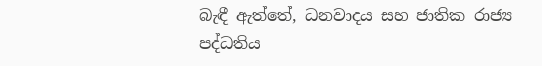බැඳී ඇත්තේ, ධනවාදය සහ ජාතික රාජ්‍ය පද්ධතිය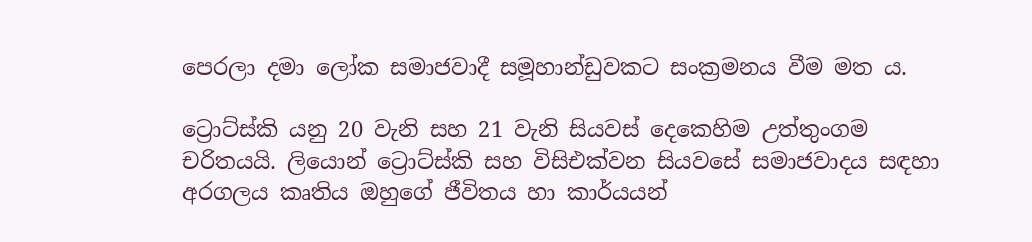පෙරලා දමා ලෝක සමාජවාදී සමූහාන්ඩුවකට සංක්‍රමනය වීම මත ය.

ට්‍රොට්ස්කි යනු 20 වැනි සහ 21 වැනි සියවස් දෙකෙහිම උත්තුංගම චරිතයයි. ලියොන් ට්‍රොට්ස්කි සහ විසිඑක්වන සියවසේ සමාජවාදය සඳහා අරගලය කෘතිය ඔහුගේ ජීවිතය හා කාර්යයන්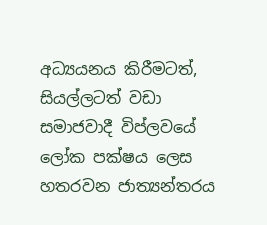අධ්‍යයනය කිරීමටත්, සියල්ලටත් වඩා සමාජවාදී විප්ලවයේ ලෝක පක්ෂය ලෙස හතරවන ජාත්‍යන්තරය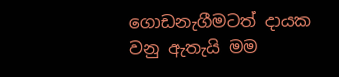ගොඩනැගීමටත් දායක වනු ඇතැයි මම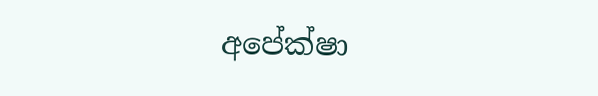අපේක්ෂා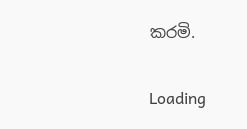කරමි.

Loading